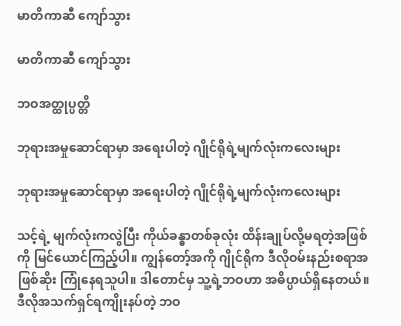မာတိကာဆီ ကျော်သွား

မာတိကာဆီ ကျော်သွား

ဘဝအတ္ထုပ္ပတ္တိ

ဘုရားအမှုဆောင်ရာမှာ အရေးပါတဲ့ ဂျိုင်ရိုရဲ့မျက်လုံးကလေးများ

ဘုရားအမှုဆောင်ရာမှာ အရေးပါတဲ့ ဂျိုင်ရိုရဲ့မျက်လုံးကလေးများ

သင့်ရဲ့ မျက်လုံးကလွဲပြီး ကိုယ်ခန္ဓာတစ်ခုလုံး ထိန်းချုပ်လို့မရတဲ့အဖြစ်ကို မြင်ယောင်ကြည့်ပါ။ ကျွန်တော့်အကို ဂျိုင်ရိုက ဒီလိုဝမ်းနည်းစရာအဖြစ်ဆိုး ကြုံနေရသူပါ။ ဒါတောင်မှ သူ့ရဲ့ဘဝဟာ အဓိပ္ပာယ်ရှိနေတယ်။ ဒီလိုအသက်ရှင်ရကျိုးနပ်တဲ့ ဘဝ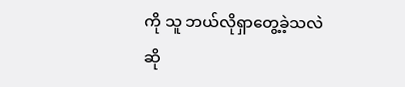ကို သူ ဘယ်လိုရှာတွေ့ခဲ့သလဲဆို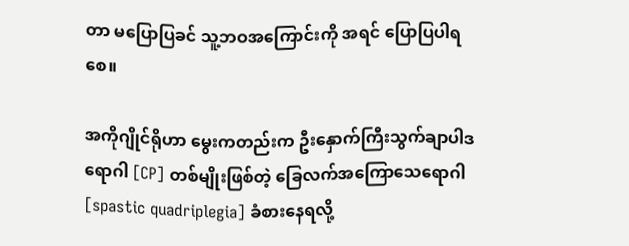တာ မပြောပြခင် သူ့ဘဝအကြောင်းကို အရင် ပြောပြပါရစေ။

အကိုဂျိုင်ရိုဟာ မွေးကတည်းက ဦးနှောက်ကြီးသွက်ချာပါဒရောဂါ [CP] တစ်မျိုးဖြစ်တဲ့ ခြေလက်အကြောသေရောဂါ [spastic quadriplegia] ခံစားနေရလို့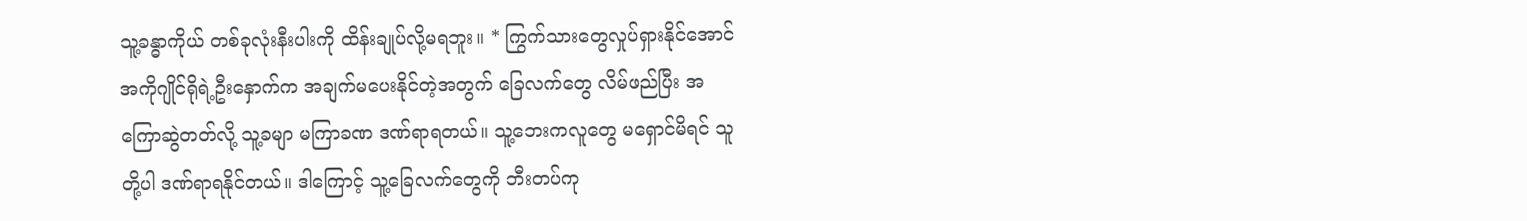သူ့ခန္ဓာကိုယ် တစ်ခုလုံးနီးပါးကို ထိန်းချုပ်လို့မရဘူး။ * ကြွက်သားတွေလှုပ်ရှားနိုင်အောင် အကိုဂျိုင်ရိုရဲ့ဦးနှောက်က အချက်မပေးနိုင်တဲ့အတွက် ခြေလက်တွေ လိမ်ဖည်ပြီး အကြောဆွဲတတ်လို့ သူ့ခမျာ မကြာခဏ ဒဏ်ရာရတယ်။ သူ့ဘေးကလူတွေ မရှောင်မိရင် သူတို့ပါ ဒဏ်ရာရနိုင်တယ်။ ဒါကြောင့် သူ့ခြေလက်တွေကို ဘီးတပ်ကု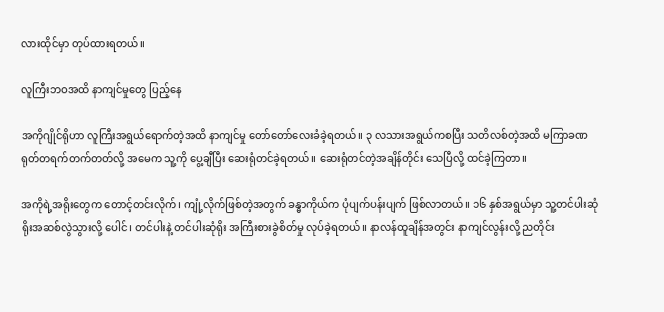လားထိုင်မှာ တုပ်ထားရတယ်။

လူကြီးဘဝအထိ နာကျင်မှုတွေ ပြည့်နေ

အကိုဂျိုင်ရိုဟာ လူကြီးအရွယ်ရောက်တဲ့အထိ နာကျင်မှု တော်တော်လေးခံခဲ့ရတယ်။ ၃ လသားအရွယ်ကစပြီး သတိလစ်တဲ့အထိ မကြာခဏ ရုတ်တရက်တက်တတ်လို့ အမေက သူ့ကို ပွေ့ချီပြီး ဆေးရုံတင်ခဲ့ရတယ်။ ဆေးရုံတင်တဲ့အချိန်တိုင်း သေပြီလို့ ထင်ခဲ့ကြတာ။

အကိုရဲ့အရိုးတွေက တောင့်တင်းလိုက်၊ ကျုံ့လိုက်ဖြစ်တဲ့အတွက် ခန္ဓာကိုယ်က ပုံပျက်ပန်းပျက် ဖြစ်လာတယ်။ ၁၆ နှစ်အရွယ်မှာ သူ့တင်ပါးဆုံရိုးအဆစ်လွဲသွားလို့ ပေါင်၊ တင်ပါးနဲ့ တင်ပါးဆုံရိုး အကြီးစားခွဲစိတ်မှု လုပ်ခဲ့ရတယ်။ နာလန်ထူချိန်အတွင်း နာကျင်လွန်းလို့ ညတိုင်း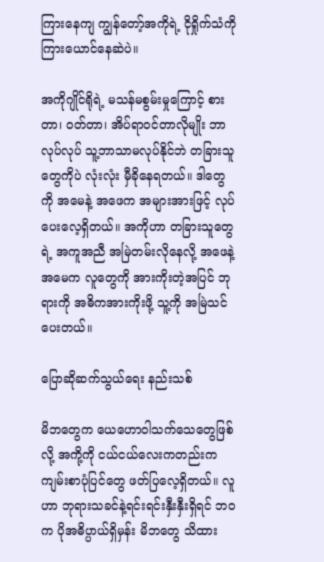ကြားနေကျ ကျွန်တော့်အကိုရဲ့ ငိုရှိုက်သံကို ကြားယောင်နေဆဲပဲ။

အကိုဂျိုင်ရိုရဲ့ မသန်မစွမ်းမှုကြောင့် စားတာ၊ ဝတ်တာ၊ အိပ်ရာဝင်တာလိုမျိုး ဘာလုပ်လုပ် သူ့ဘာသာမလုပ်နိုင်ဘဲ တခြားသူတွေကိုပဲ လုံးလုံး မှီခိုနေရတယ်။ ဒါတွေကို အမေနဲ့ အဖေက အများအားဖြင့် လုပ်ပေးလေ့ရှိတယ်။ အကိုဟာ တခြားသူတွေရဲ့ အကူအညီ အမြဲတမ်းလိုနေလို့ အဖေနဲ့ အမေက လူတွေကို အားကိုးတဲ့အပြင် ဘုရားကို အဓိကအားကိုးဖို့ သူ့ကို အမြဲသင်ပေးတယ်။

ပြောဆိုဆက်သွယ်ရေး နည်းသစ်

မိဘတွေက ယေဟောဝါသက်သေတွေဖြစ်လို့ အကို့ကို ငယ်ငယ်လေးကတည်းက ကျမ်းစာပုံပြင်တွေ ဖတ်ပြလေ့ရှိတယ်။ လူဟာ ဘုရားသခင်နဲ့ရင်းရင်းနှီးနှီးရှိရင် ဘဝက ပိုအဓိပ္ပာယ်ရှိမှန်း မိဘတွေ သိထား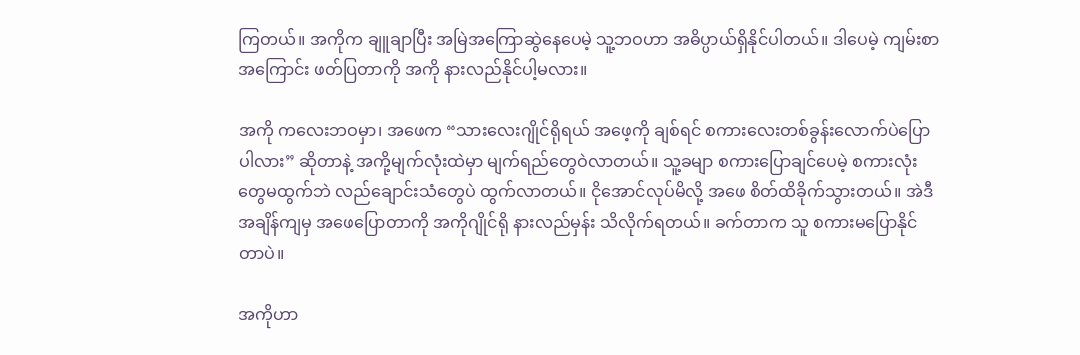ကြတယ်။ အကိုက ချူချာပြီး အမြဲအကြောဆွဲနေပေမဲ့ သူ့ဘဝဟာ အဓိပ္ပာယ်ရှိနိုင်ပါတယ်။ ဒါပေမဲ့ ကျမ်းစာအကြောင်း ဖတ်ပြတာကို အကို နားလည်နိုင်ပါ့မလား။

အကို ကလေးဘဝမှာ၊ အဖေက “သားလေးဂျိုင်ရိုရယ် အဖေ့ကို ချစ်ရင် စကားလေးတစ်ခွန်းလောက်ပဲပြောပါလား” ဆိုတာနဲ့ အကို့မျက်လုံးထဲမှာ မျက်ရည်တွေဝဲလာတယ်။ သူ့ခမျာ စကားပြောချင်ပေမဲ့ စကားလုံးတွေမထွက်ဘဲ လည်ချောင်းသံတွေပဲ ထွက်လာတယ်။ ငိုအောင်လုပ်မိလို့ အဖေ စိတ်ထိခိုက်သွားတယ်။ အဲဒီအချိန်ကျမှ အဖေပြောတာကို အကိုဂျိုင်ရို နားလည်မှန်း သိလိုက်ရတယ်။ ခက်တာက သူ စကားမပြောနိုင်တာပဲ။

အကိုဟာ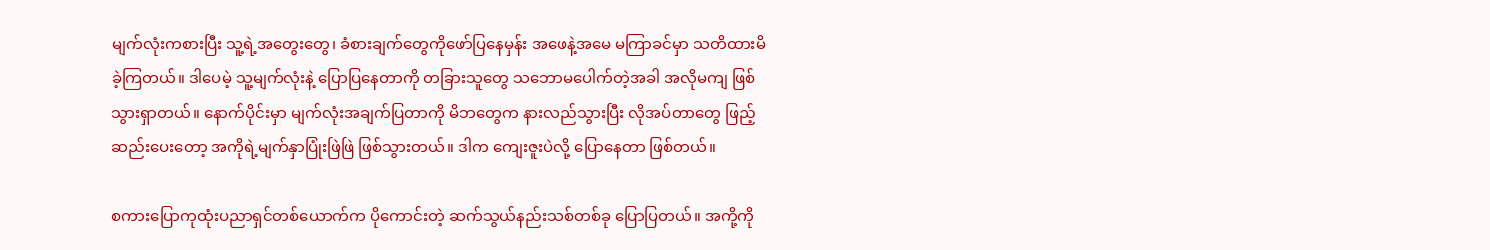မျက်လုံးကစားပြီး သူ့ရဲ့အတွေးတွေ၊ ခံစားချက်တွေကိုဖော်ပြနေမှန်း အဖေနဲ့အမေ မကြာခင်မှာ သတိထားမိခဲ့ကြတယ်။ ဒါပေမဲ့ သူ့မျက်လုံးနဲ့ ပြောပြနေတာကို တခြားသူတွေ သဘောမပေါက်တဲ့အခါ အလိုမကျ ဖြစ်သွားရှာတယ်။ နောက်ပိုင်းမှာ မျက်လုံးအချက်ပြတာကို မိဘတွေက နားလည်သွားပြီး လိုအပ်တာတွေ ဖြည့်ဆည်းပေးတော့ အကိုရဲ့မျက်နှာပြုံးဖြဲဖြဲ ဖြစ်သွားတယ်။ ဒါက ကျေးဇူးပဲလို့ ပြောနေတာ ဖြစ်တယ်။

စကားပြောကုထုံးပညာရှင်တစ်ယောက်က ပိုကောင်းတဲ့ ဆက်သွယ်နည်းသစ်တစ်ခု ပြောပြတယ်။ အကို့ကို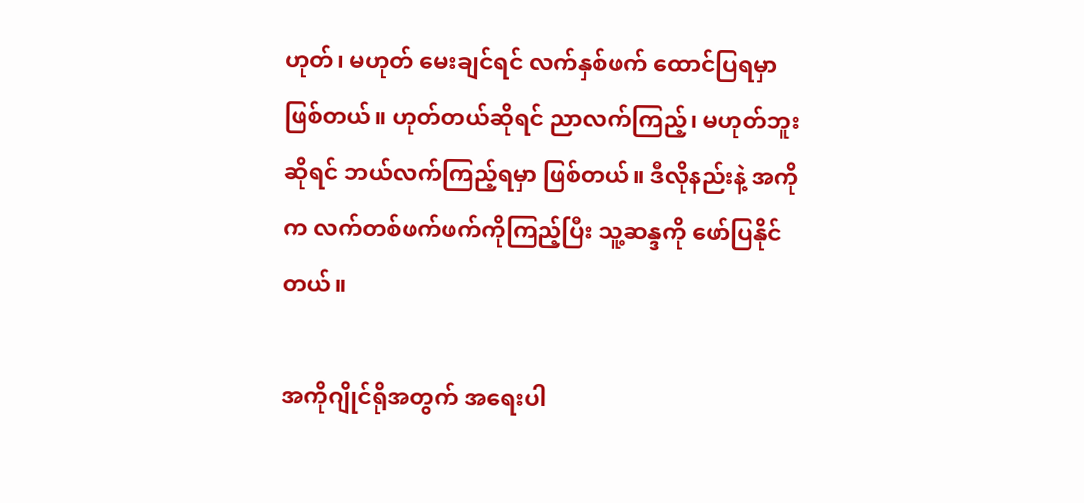ဟုတ်၊ မဟုတ် မေးချင်ရင် လက်နှစ်ဖက် ထောင်ပြရမှာဖြစ်တယ်။ ဟုတ်တယ်ဆိုရင် ညာလက်ကြည့်၊ မဟုတ်ဘူးဆိုရင် ဘယ်လက်ကြည့်ရမှာ ဖြစ်တယ်။ ဒီလိုနည်းနဲ့ အကိုက လက်တစ်ဖက်ဖက်ကိုကြည့်ပြီး သူ့ဆန္ဒကို ဖော်ပြနိုင်တယ်။

အကိုဂျိုင်ရိုအတွက် အရေးပါ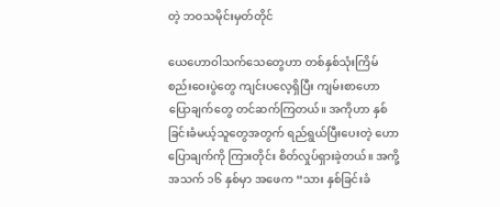တဲ့ ဘဝသမိုင်းမှတ်တိုင်

ယေဟောဝါသက်သေတွေဟာ တစ်နှစ်သုံးကြိမ် စည်းဝေးပွဲတွေ ကျင်းပလေ့ရှိပြီး ကျမ်းစာဟောပြောချက်တွေ တင်ဆက်ကြတယ်။ အကိုဟာ နှစ်ခြင်းခံမယ့်သူတွေအတွက် ရည်ရွယ်ပြီးပေးတဲ့ ဟောပြောချက်ကို ကြားတိုင်း စိတ်လှုပ်ရှားခဲ့တယ်။ အကို့ အသက် ၁၆ နှစ်မှာ အဖေက “သား နှစ်ခြင်းခံ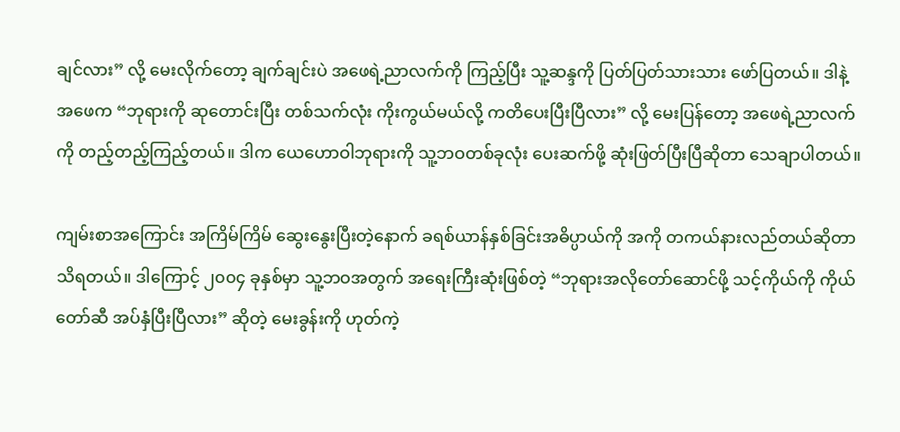ချင်လား” လို့ မေးလိုက်တော့ ချက်ချင်းပဲ အဖေရဲ့ညာလက်ကို ကြည့်ပြီး သူ့ဆန္ဒကို ပြတ်ပြတ်သားသား ဖော်ပြတယ်။ ဒါနဲ့ အဖေက “ဘုရားကို ဆုတောင်းပြီး တစ်သက်လုံး ကိုးကွယ်မယ်လို့ ကတိပေးပြီးပြီလား” လို့ မေးပြန်တော့ အဖေရဲ့ညာလက်ကို တည့်တည့်ကြည့်တယ်။ ဒါက ယေဟောဝါဘုရားကို သူ့ဘဝတစ်ခုလုံး ပေးဆက်ဖို့ ဆုံးဖြတ်ပြီးပြီဆိုတာ သေချာပါတယ်။

ကျမ်းစာအကြောင်း အကြိမ်ကြိမ် ဆွေးနွေးပြီးတဲ့နောက် ခရစ်ယာန်နှစ်ခြင်းအဓိပ္ပာယ်ကို အကို တကယ်နားလည်တယ်ဆိုတာ သိရတယ်။ ဒါကြောင့် ၂၀၀၄ ခုနှစ်မှာ သူ့ဘဝအတွက် အရေးကြီးဆုံးဖြစ်တဲ့ “ဘုရားအလိုတော်ဆောင်ဖို့ သင့်ကိုယ်ကို ကိုယ်တော်ဆီ အပ်နှံပြီးပြီလား” ဆိုတဲ့ မေးခွန်းကို ဟုတ်ကဲ့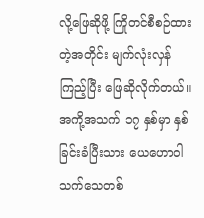လို့ဖြေဆိုဖို့ ကြိုတင်စီစဉ်ထားတဲ့အတိုင်း မျက်လုံးလှန်ကြည့်ပြီး ဖြေဆိုလိုက်တယ်။ အကို့အသက် ၁၇ နှစ်မှာ နှစ်ခြင်းခံပြီးသား ယေဟောဝါသက်သေတစ်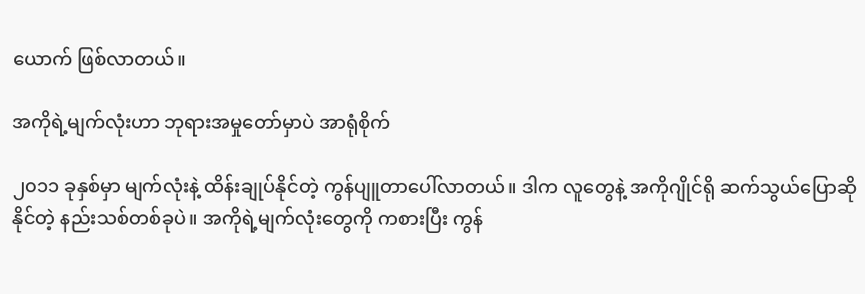ယောက် ဖြစ်လာတယ်။

အကိုရဲ့မျက်လုံးဟာ ဘုရားအမှုတော်မှာပဲ အာရုံစိုက်

၂၀၁၁ ခုနှစ်မှာ မျက်လုံးနဲ့ ထိန်းချုပ်နိုင်တဲ့ ကွန်ပျူတာပေါ်လာတယ်။ ဒါက လူတွေနဲ့ အကိုဂျိုင်ရို ဆက်သွယ်ပြောဆိုနိုင်တဲ့ နည်းသစ်တစ်ခုပဲ။ အကိုရဲ့မျက်လုံးတွေကို ကစားပြီး ကွန်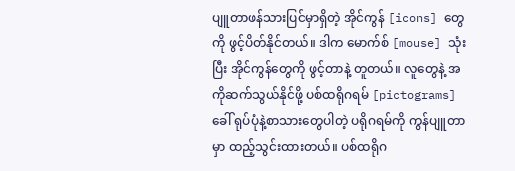ပျူတာဖန်သားပြင်မှာရှိတဲ့ အိုင်ကွန် [icons] တွေကို ဖွင့်ပိတ်နိုင်တယ်။ ဒါက မောက်စ် [mouse] သုံးပြီး အိုင်ကွန်တွေကို ဖွင့်တာနဲ့ တူတယ်။ လူတွေနဲ့ အကိုဆက်သွယ်နိုင်ဖို့ ပစ်ထရိုဂရမ် [pictograms] ခေါ် ရုပ်ပုံနဲ့စာသားတွေပါတဲ့ ပရိုဂရမ်ကို ကွန်ပျူတာမှာ ထည့်သွင်းထားတယ်။ ပစ်ထရိုဂ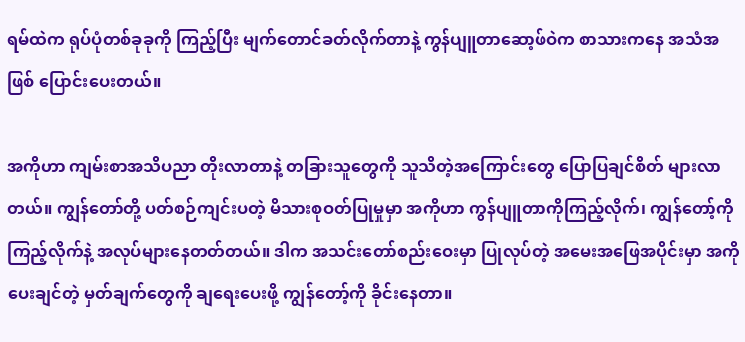ရမ်ထဲက ရုပ်ပုံတစ်ခုခုကို ကြည့်ပြီး မျက်တောင်ခတ်လိုက်တာနဲ့ ကွန်ပျူတာဆော့ဖ်ဝဲက စာသားကနေ အသံအဖြစ် ပြောင်းပေးတယ်။

အကိုဟာ ကျမ်းစာအသိပညာ တိုးလာတာနဲ့ တခြားသူတွေကို သူသိတဲ့အကြောင်းတွေ ပြောပြချင်စိတ် များလာတယ်။ ကျွန်တော်တို့ ပတ်စဉ်ကျင်းပတဲ့ မိသားစုဝတ်ပြုမှုမှာ အကိုဟာ ကွန်ပျူတာကိုကြည့်လိုက်၊ ကျွန်တော့်ကိုကြည့်လိုက်နဲ့ အလုပ်များနေတတ်တယ်။ ဒါက အသင်းတော်စည်းဝေးမှာ ပြုလုပ်တဲ့ အမေးအဖြေအပိုင်းမှာ အကိုပေးချင်တဲ့ မှတ်ချက်တွေကို ချရေးပေးဖို့ ကျွန်တော့်ကို ခိုင်းနေတာ။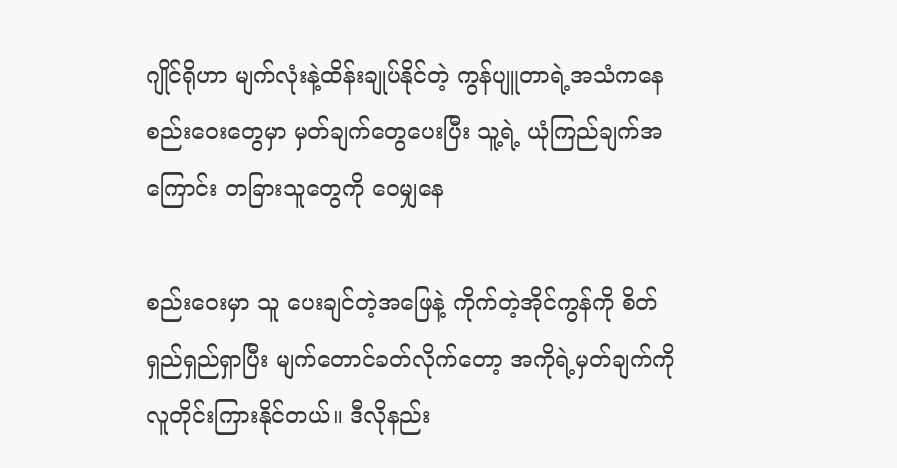ဂျိုင်ရိုဟာ မျက်လုံးနဲ့ထိန်းချုပ်နိုင်တဲ့ ကွန်ပျူတာရဲ့အသံကနေ စည်းဝေးတွေမှာ မှတ်ချက်တွေပေးပြီး သူ့ရဲ့ ယုံကြည်ချက်အကြောင်း တခြားသူတွေကို ဝေမျှနေ

စည်းဝေးမှာ သူ ပေးချင်တဲ့အဖြေနဲ့ ကိုက်တဲ့အိုင်ကွန်ကို စိတ်ရှည်ရှည်ရှာပြီး မျက်တောင်ခတ်လိုက်တော့ အကိုရဲ့မှတ်ချက်ကို လူတိုင်းကြားနိုင်တယ်။ ဒီလိုနည်း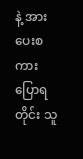နဲ့ အားပေးစကားပြောရတိုင်း သူ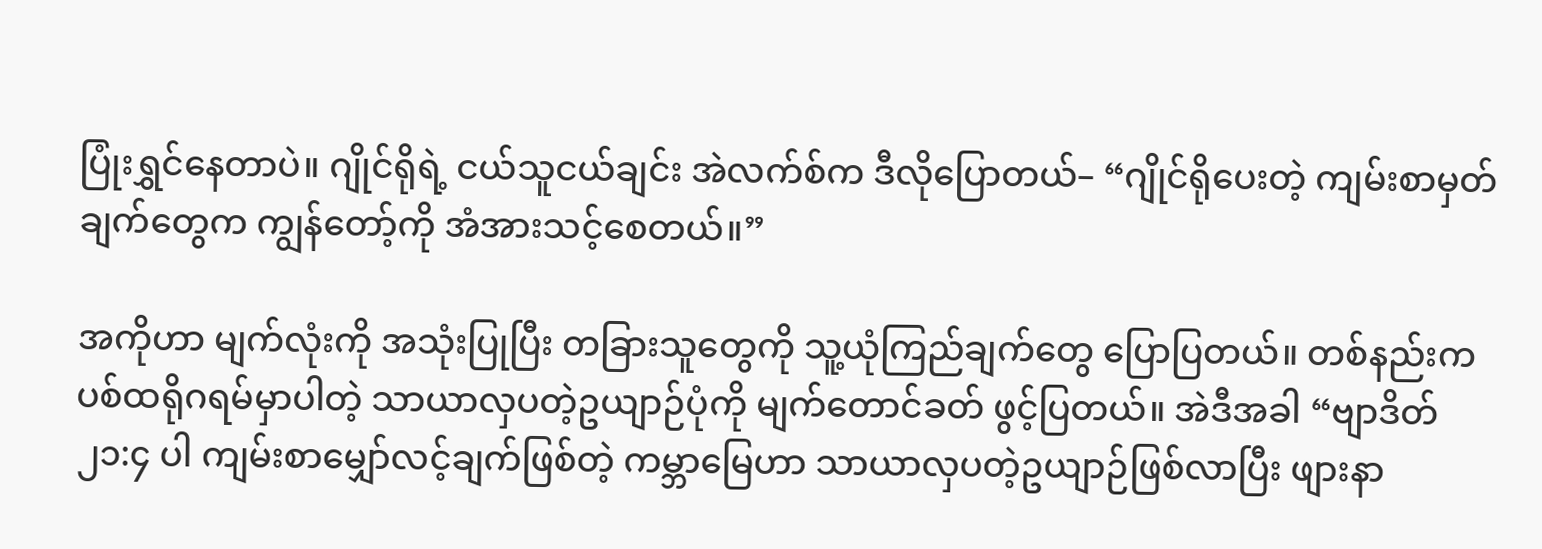ပြုံးရွှင်နေတာပဲ။ ဂျိုင်ရိုရဲ့ ငယ်သူငယ်ချင်း အဲလက်စ်က ဒီလိုပြောတယ်– “ဂျိုင်ရိုပေးတဲ့ ကျမ်းစာမှတ်ချက်တွေက ကျွန်တော့်ကို အံအားသင့်စေတယ်။”

အကိုဟာ မျက်လုံးကို အသုံးပြုပြီး တခြားသူတွေကို သူ့ယုံကြည်ချက်တွေ ပြောပြတယ်။ တစ်နည်းက ပစ်ထရိုဂရမ်မှာပါတဲ့ သာယာလှပတဲ့ဥယျာဉ်ပုံကို မျက်တောင်ခတ် ဖွင့်ပြတယ်။ အဲဒီအခါ “ဗျာဒိတ် ၂၁:၄ ပါ ကျမ်းစာမျှော်လင့်ချက်ဖြစ်တဲ့ ကမ္ဘာမြေဟာ သာယာလှပတဲ့ဥယျာဉ်ဖြစ်လာပြီး ဖျားနာ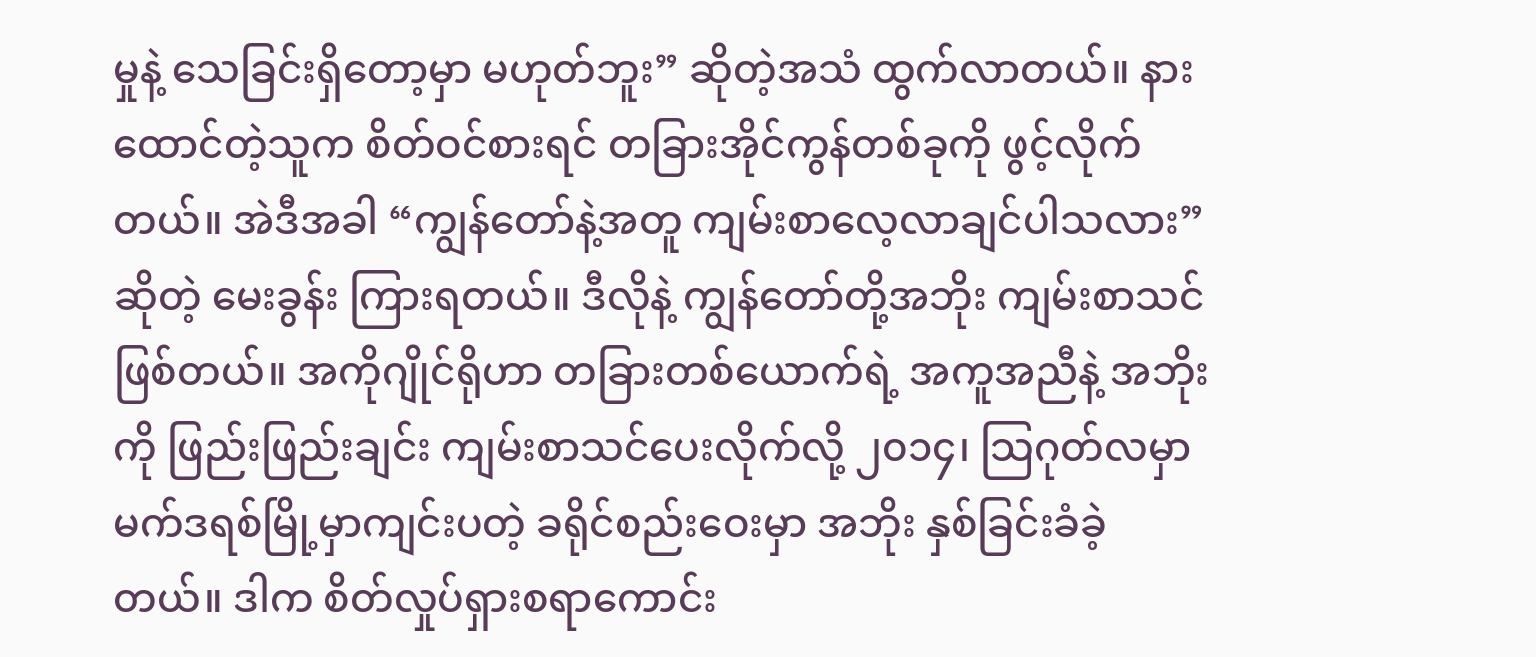မှုနဲ့ သေခြင်းရှိတော့မှာ မဟုတ်ဘူး” ဆိုတဲ့အသံ ထွက်လာတယ်။ နားထောင်တဲ့သူက စိတ်ဝင်စားရင် တခြားအိုင်ကွန်တစ်ခုကို ဖွင့်လိုက်တယ်။ အဲဒီအခါ “ကျွန်တော်နဲ့အတူ ကျမ်းစာလေ့လာချင်ပါသလား” ဆိုတဲ့ မေးခွန်း ကြားရတယ်။ ဒီလိုနဲ့ ကျွန်တော်တို့အဘိုး ကျမ်းစာသင်ဖြစ်တယ်။ အကိုဂျိုင်ရိုဟာ တခြားတစ်ယောက်ရဲ့ အကူအညီနဲ့ အဘိုးကို ဖြည်းဖြည်းချင်း ကျမ်းစာသင်ပေးလိုက်လို့ ၂၀၁၄၊ သြဂုတ်လမှာ မက်ဒရစ်မြို့မှာကျင်းပတဲ့ ခရိုင်စည်းဝေးမှာ အဘိုး နှစ်ခြင်းခံခဲ့တယ်။ ဒါက စိတ်လှုပ်ရှားစရာကောင်း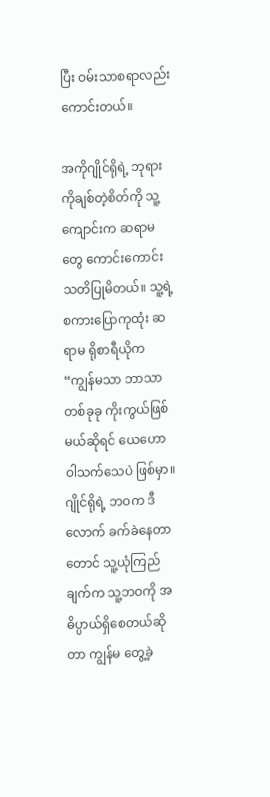ပြီး ဝမ်းသာစရာလည်းကောင်းတယ်။

အကိုဂျိုင်ရိုရဲ့ ဘုရားကိုချစ်တဲ့စိတ်ကို သူ့ကျောင်းက ဆရာမတွေ ကောင်းကောင်းသတိပြုမိတယ်။ သူ့ရဲ့စကားပြောကုထုံး ဆရာမ ရိုစာရီယိုက “ကျွန်မသာ ဘာသာတစ်ခုခု ကိုးကွယ်ဖြစ်မယ်ဆိုရင် ယေဟောဝါသက်သေပဲ ဖြစ်မှာ။ ဂျိုင်ရိုရဲ့ ဘဝက ဒီလောက် ခက်ခဲနေတာတောင် သူ့ယုံကြည်ချက်က သူ့ဘဝကို အဓိပ္ပာယ်ရှိစေတယ်ဆိုတာ ကျွန်မ တွေ့ခဲ့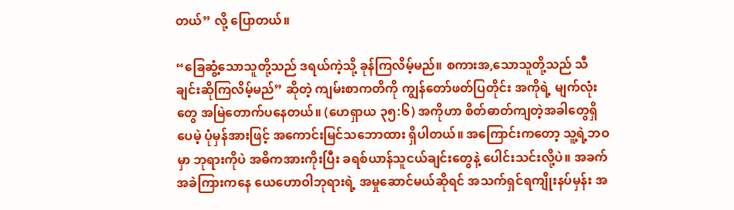တယ်” လို့ ပြောတယ်။

“ခြေဆွံ့သောသူတို့သည် ဒရယ်ကဲ့သို့ ခုန်ကြလိမ့်မည်။ စကားအ,သောသူတို့သည် သီချင်းဆိုကြလိမ့်မည်” ဆိုတဲ့ ကျမ်းစာကတိကို ကျွန်တော်ဖတ်ပြတိုင်း အကိုရဲ့ မျက်လုံးတွေ အမြဲတောက်ပနေတယ်။ (ဟေရှာယ ၃၅:၆) အကိုဟာ စိတ်ဓာတ်ကျတဲ့အခါတွေရှိပေမဲ့ ပုံမှန်အားဖြင့် အကောင်းမြင်သဘောထား ရှိပါတယ်။ အကြောင်းကတော့ သူ့ရဲ့ဘဝမှာ ဘုရားကိုပဲ အဓိကအားကိုးပြီး ခရစ်ယာန်သူငယ်ချင်းတွေနဲ့ ပေါင်းသင်းလို့ပဲ။ အခက်အခဲကြားကနေ ယေဟောဝါဘုရားရဲ့ အမှုဆောင်မယ်ဆိုရင် အသက်ရှင်ရကျိုးနပ်မှန်း အ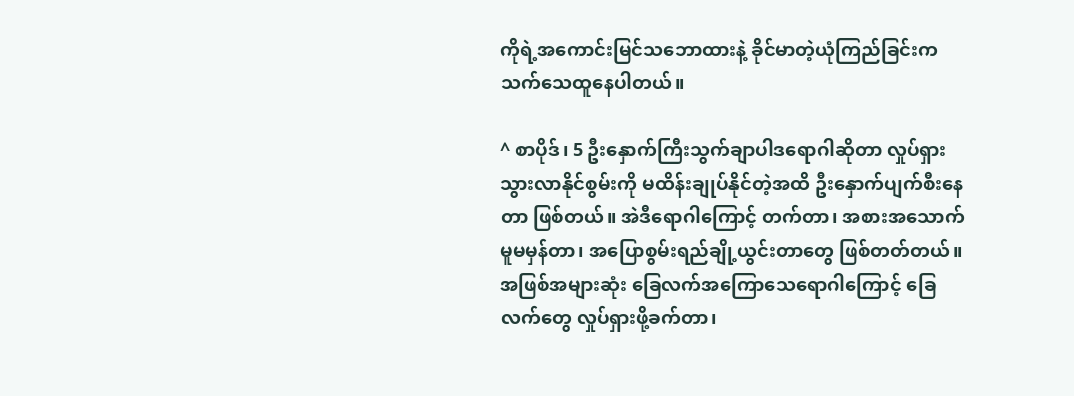ကိုရဲ့အကောင်းမြင်သဘောထားနဲ့ ခိုင်မာတဲ့ယုံကြည်ခြင်းက သက်သေထူနေပါတယ်။

^ စာပိုဒ်၊ 5 ဦးနှောက်ကြီးသွက်ချာပါဒရောဂါဆိုတာ လှုပ်ရှားသွားလာနိုင်စွမ်းကို မထိန်းချုပ်နိုင်တဲ့အထိ ဦးနှောက်ပျက်စီးနေတာ ဖြစ်တယ်။ အဲဒီရောဂါကြောင့် တက်တာ၊ အစားအသောက်မူမမှန်တာ၊ အပြောစွမ်းရည်ချို့ယွင်းတာတွေ ဖြစ်တတ်တယ်။ အဖြစ်အများဆုံး ခြေလက်အကြောသေရောဂါကြောင့် ခြေလက်တွေ လှုပ်ရှားဖို့ခက်တာ၊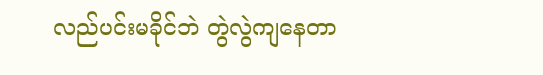လည်ပင်းမခိုင်ဘဲ တွဲလွဲကျနေတာ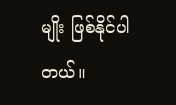မျိုး ဖြစ်နိုင်ပါတယ်။